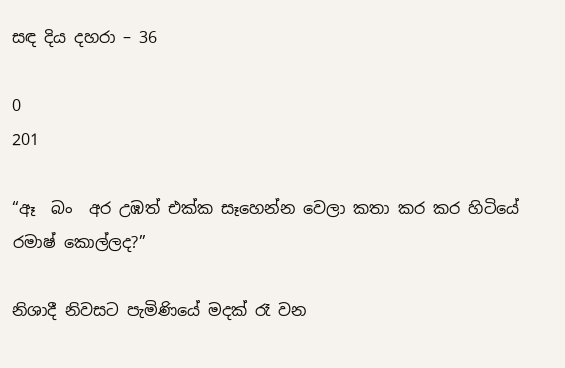සඳ දිය දහරා – 36

0
201

“ඈ  බං  අර උඹත් එක්ක සෑහෙන්න වෙලා කතා කර කර හිටියේ රමාෂ් කොල්ලද?”

නිශාදී නිවසට පැමිණියේ මදක් රෑ වන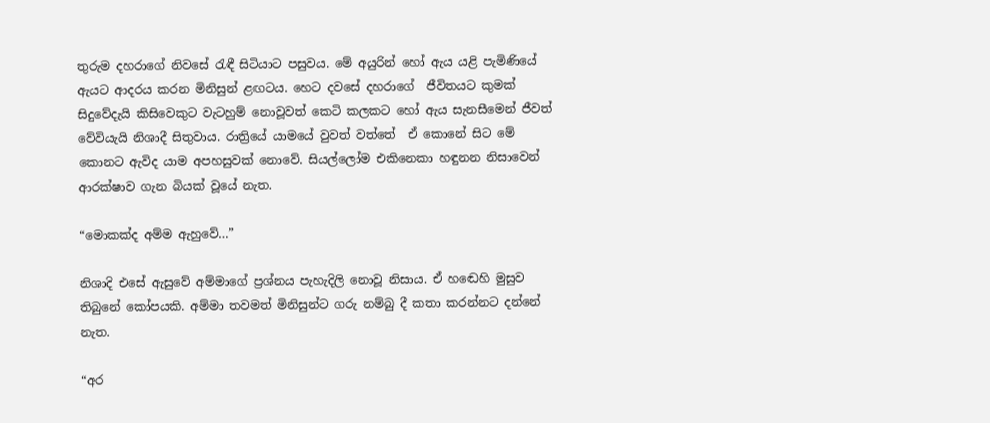තුරුම දහරාගේ නිවසේ රැඳී සිටියාට පසුවය. මේ අයුරින් හෝ ඇය යළි පැමිණියේ ඇයට ආදරය කරන මිනිසුන් ළඟටය. හෙට දවසේ දහරාගේ  ජීවිතයට කුමක් සිදුවේදැයි කිසිවෙකුට වැටහුම් නොවූවත් කෙටි කලකට හෝ ඇය සැනසීමෙන් ජීවත් වේවියැයි නිශාදී සිතුවාය. රාත්‍රියේ යාමයේ වුවත් වත්තේ  ඒ කොනේ සිට මේ කොනට ඇවිද යාම අපහසුවක් නොවේ. සියල්ලෝම එකිනෙකා හඳුනන නිසාවෙන් ආරක්ෂාව ගැන බියක් වූයේ නැත.

“මොකක්ද අම්ම ඇහුවේ…”

නිශාදි එසේ ඇසුවේ අම්මාගේ ප්‍රශ්නය පැහැදිලි නොවූ නිසාය. ඒ හඬෙහි මුසුව තිබුනේ කෝපයකි. අම්මා තවමත් මිනිසුන්ට ගරු නම්බු දී කතා කරන්නට දන්නේ නැත.

“අර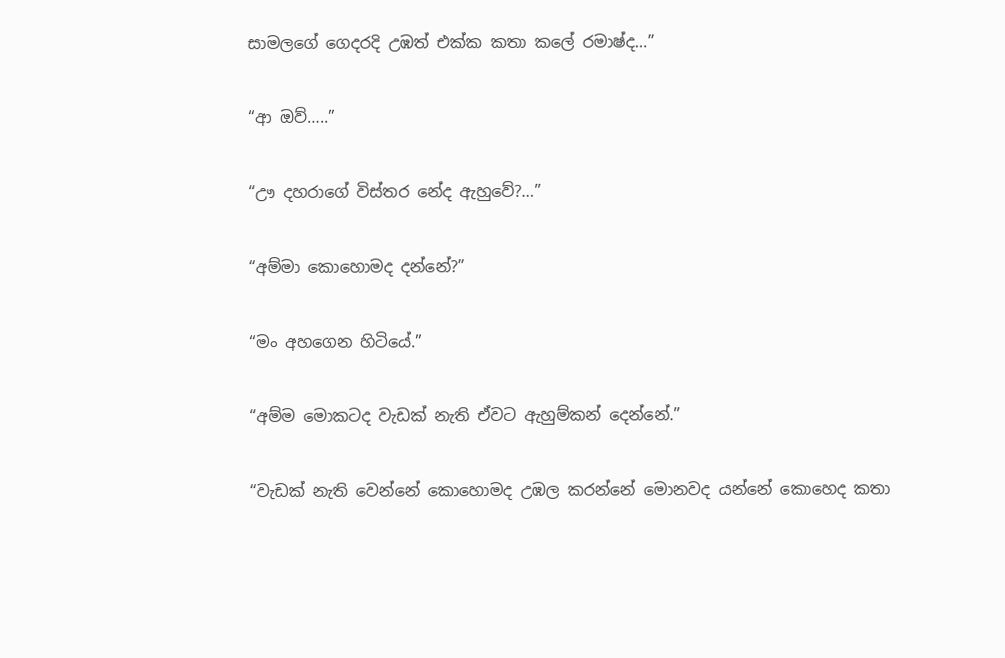සාමලගේ ගෙදරදි උඹත් එක්ක කතා කලේ රමාෂ්ද…”

“ආ ඔව්…..”

“ඌ දහරාගේ විස්තර නේද ඇහුවේ?…”

“අම්මා කොහොමද දන්නේ?”

“මං අහගෙන හිටියේ.”

“අම්ම මොකටද වැඩක් නැති ඒවට ඇහුම්කන් දෙන්නේ.”

“වැඩක් නැති වෙන්නේ කොහොමද උඹල කරන්නේ මොනවද යන්නේ කොහෙද කතා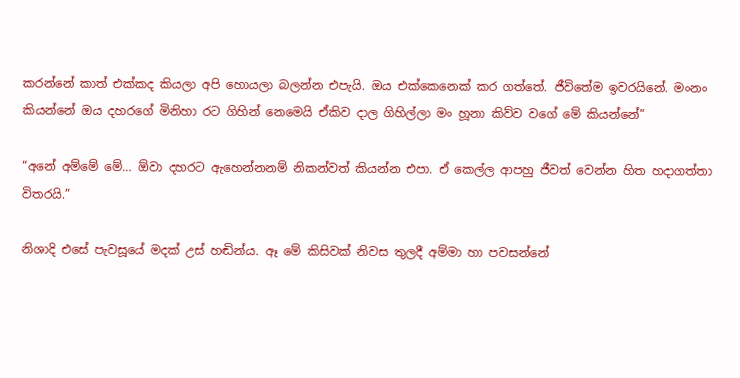කරන්නේ කාත් එක්කද කියලා අපි හොයලා බලන්න එපැයි. ඔය එක්කෙනෙක් කර ගත්තේ. ජීවිතේම ඉවරයිනේ. මංනං කියන්නේ ඔය දහරගේ මිනිහා රට ගිහින් නෙමෙයි ඒකිව දාල ගිහිල්ලා මං හූනා කිව්ව වගේ මේ කියන්නේ”

“අනේ අම්මේ මේ… ඕවා දහරට ඇහෙන්නනම් නිකන්වත් කියන්න එපා. ඒ කෙල්ල ආපහු ජීවත් වෙන්න හිත හදාගත්තා විතරයි.”

නිශාදි එසේ පැවසූයේ මදක් උස් හඬින්ය. ඈ මේ කිසිවක් නිවස තුලදී අම්මා හා පවසන්නේ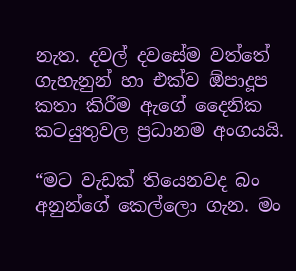නැත. දවල් දවසේම වත්තේ ගැහැනුන් හා එක්ව ඕපාදූප කතා කිරීම ඇගේ දෛනික කටයුතුවල ප්‍රධානම අංගයයි.

“මට වැඩක් තියෙනවද බං අනුන්ගේ කෙල්ලො ගැන. මං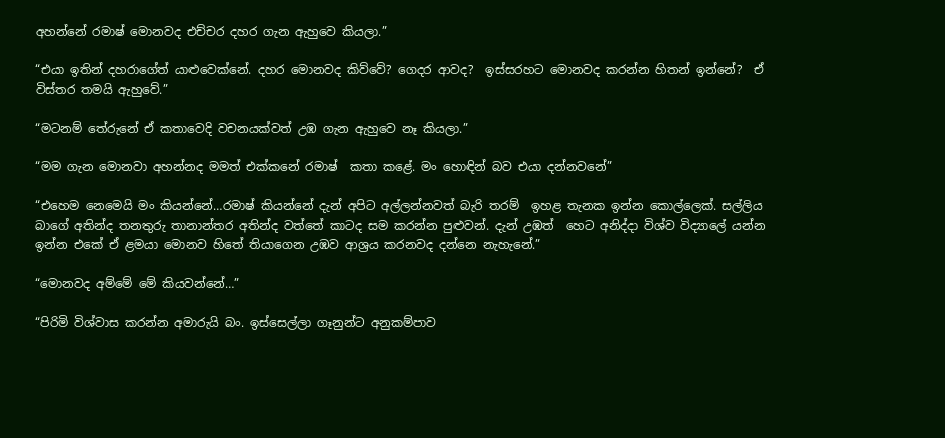අහන්නේ රමාෂ් මොනවද එච්චර දහර ගැන ඇහුවෙ කියලා.”

“එයා ඉතින් දහරාගේත් යාළුවෙක්නේ. දහර මොනවද කිව්වේ? ගෙදර ආවද?  ඉස්සරහට මොනවද කරන්න හිතන් ඉන්නේ?  ඒ විස්තර තමයි ඇහුවේ.”

“මටනම් තේරුනේ ඒ කතාවෙදි වචනයක්වත් උඹ ගැන ඇහුවෙ නෑ කියලා.”

“මම ගැන මොනවා අහන්නද මමත් එක්කනේ රමාෂ්  කතා කළේ. මං හොඳින් බව එයා දන්නවනේ”

“එහෙම නෙමෙයි මං කියන්නේ…රමාෂ් කියන්නේ දැන් අපිට අල්ලන්නවත් බැරි තරම්  ඉහළ තැනක ඉන්න කොල්ලෙක්. සල්ලිය බාගේ අතින්ද තනතුරු තානාන්තර අතින්ද වත්තේ කාටද සම කරන්න පුළුවන්. දැන් උඹත්  හෙට අනිද්දා විශ්ව විද්‍යාලේ යන්න ඉන්න එකේ ඒ ළමයා මොනව හිතේ තියාගෙන උඹව ආශ්‍රය කරනවද දන්නෙ නැහැනේ.”

“මොනවද අම්මේ මේ කියවන්නේ…”

“පිරිමි විශ්වාස කරන්න අමාරුයි බං. ඉස්සෙල්ලා ගෑනුන්ට අනුකම්පාව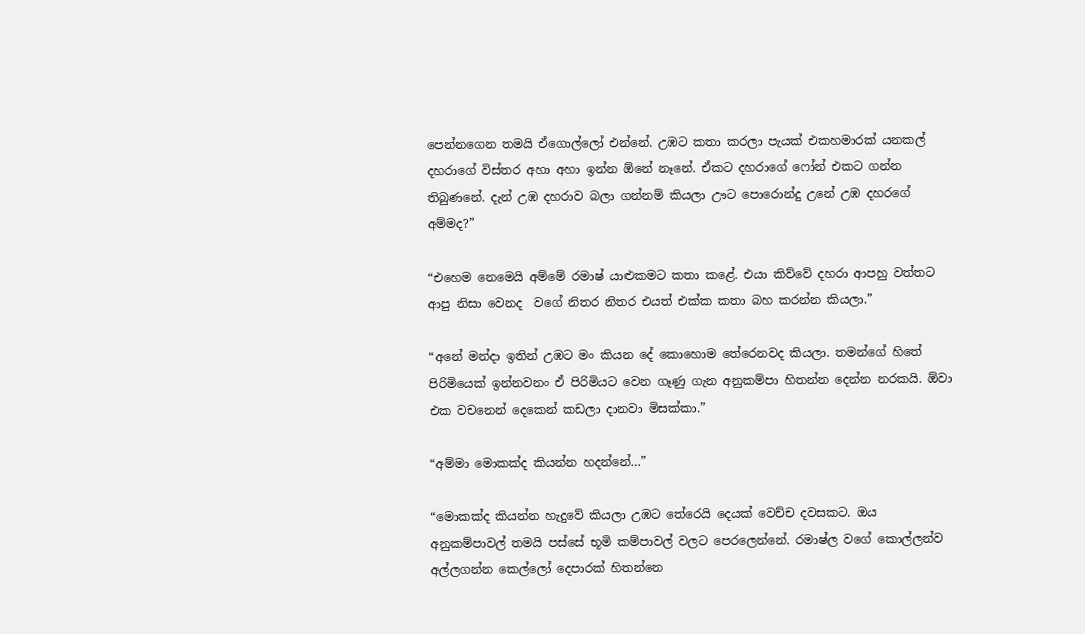පෙන්නගෙන තමයි ඒගොල්ලෝ එන්නේ. උඹට කතා කරලා පැයක් එකහමාරක් යනකල් දහරාගේ විස්තර අහා අහා ඉන්න ඕනේ නෑනේ. ඒකට දහරාගේ ෆෝන් එකට ගන්න තිබුණනේ. දැන් උඹ දහරාව බලා ගන්නම් කියලා ඌට පොරොන්දු උනේ උඹ දහරගේ අම්මද?”

“එහෙම නෙමෙයි අම්මේ රමාෂ් යාළුකමට කතා කළේ. එයා කිව්වේ දහරා ආපහු වත්තට ආපු නිසා වෙනද  වගේ නිතර නිතර එයත් එක්ක කතා බහ කරන්න කියලා.”

“අනේ මන්දා ඉතින් උඹට මං කියන දේ කොහොම තේරෙනවද කියලා. තමන්ගේ හිතේ පිරිමියෙක් ඉන්නවනං ඒ පිරිමියට වෙන ගෑණු ගැන අනුකම්පා හිතන්න දෙන්න නරකයි. ඕවා එක වචනෙන් දෙකෙන් කඩලා දානවා මිසක්කා.”

“අම්මා මොකක්ද කියන්න හදන්නේ…”

“මොකක්ද කියන්න හැදුවේ කියලා උඹට තේරෙයි දෙයක් වෙච්ච දවසකට. ඔය අනුකම්පාවල් තමයි පස්සේ භූමි කම්පාවල් වලට පෙරලෙන්නේ. රමාෂ්ල වගේ කොල්ලන්ව අල්ලගන්න කෙල්ලෝ දෙපාරක් හිතන්නෙ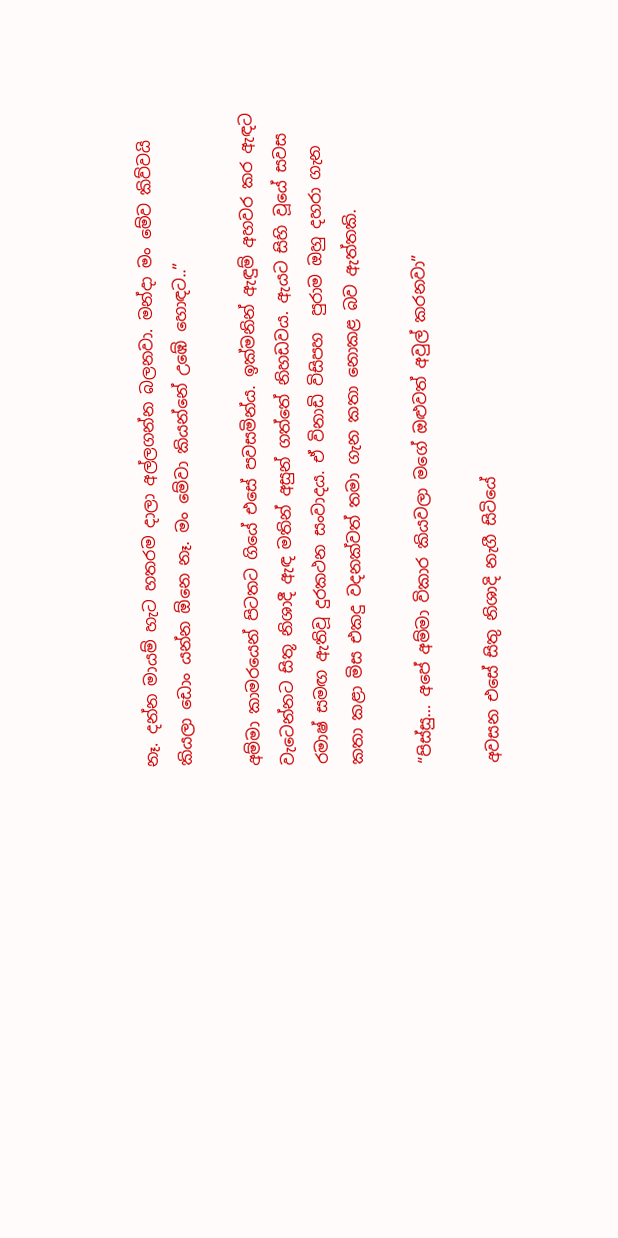නෑ. දන්න මායම් හැට හතරම දාලා අල්ලගන්න බලනවා. මන්දා මං මේව කිව්වයි කියලා ඩොං යන්න ඕනෙ නෑ. මං මේවා කියන්නේ උඹේ හොඳට..”

අම්මා කාමරයෙන් පිටතට ගියේ එසේ පවසමින්ය. ඉක්මනින් ඇඳුම් අහවර කර ඇඳට වැටෙන්නට සිතූ නිශාදී ඇඳ මතින් අසුන් ගත්තේ නිහඩවය. ඇයට සිහි වූයේ සවස රමාෂ් සමඟ ඇතිවූ දුරකථන සංවාදය. ඒ විනාඩි විසිපහ  පුරාම ඔහු දහරා ගැන කතා කළා මිස එකදු වදනක්වත් තමා ගැන කතා නොකළ බව ඇත්තකි.

“පිස්සු… අපේ අම්මා විකාර කියවලා මගේ ඔළුවත් අවුල් කරනවා”

අවසන එසේ සිතු නිශාදි නැගී සිටියේ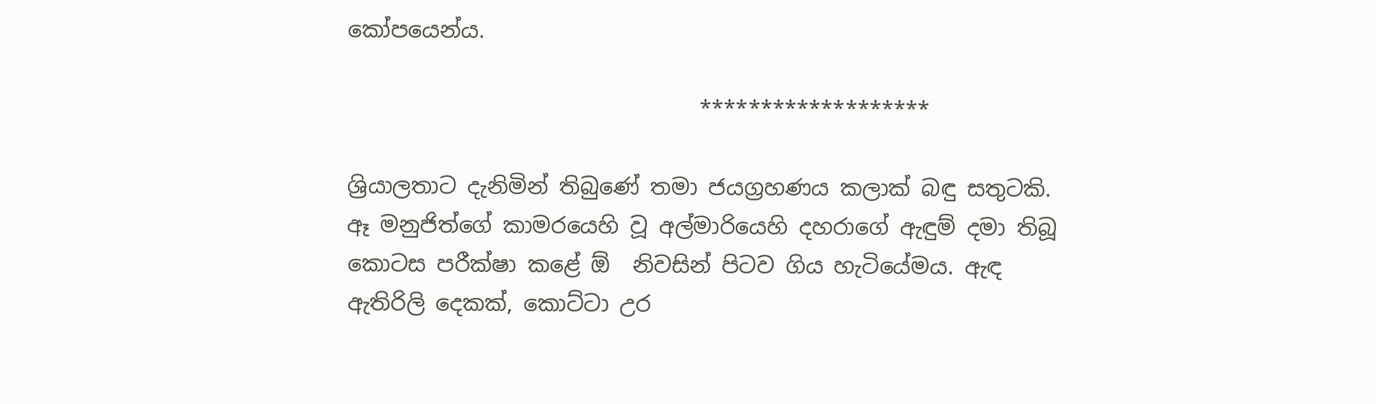කෝපයෙන්ය.

                                *******************

ශ්‍රියාලතාට දැනිමින් තිබුණේ තමා ජයග්‍රහණය කලාක් බඳු සතුටකි. ඈ මනුජිත්ගේ කාමරයෙහි වූ අල්මාරියෙහි දහරාගේ ඇඳුම් දමා තිබූ කොටස පරීක්ෂා කළේ ඕ  නිවසින් පිටව ගිය හැටියේමය. ඇඳ ඇතිරිලි දෙකක්, කොට්ටා උර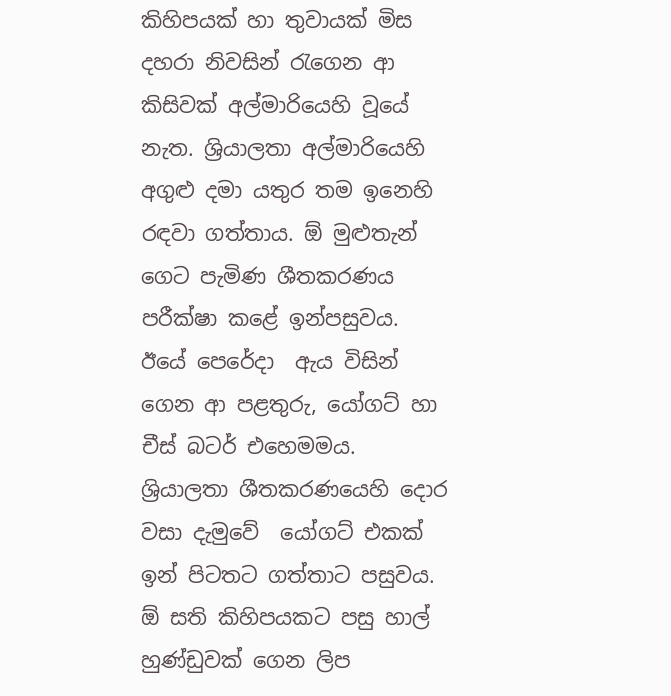කිහිපයක් හා තුවායක් මිස දහරා නිවසින් රැගෙන ආ කිසිවක් අල්මාරියෙහි වූයේ නැත. ශ්‍රියාලතා අල්මාරියෙහි අගුළු දමා යතුර තම ඉනෙහි රඳවා ගත්තාය. ඕ මුළුතැන් ගෙට පැමිණ ශීතකරණය පරීක්ෂා කළේ ඉන්පසුවය. ඊයේ පෙරේදා  ඇය විසින් ගෙන ආ පළතුරු, යෝගට් හා චීස් බටර් එහෙමමය. ශ්‍රියාලතා ශීතකරණයෙහි දොර වසා දැමුවේ  යෝගට් එකක්  ඉන් පිටතට ගත්තාට පසුවය. ඕ සති කිහිපයකට පසු හාල් හුණ්ඩුවක් ගෙන ලිප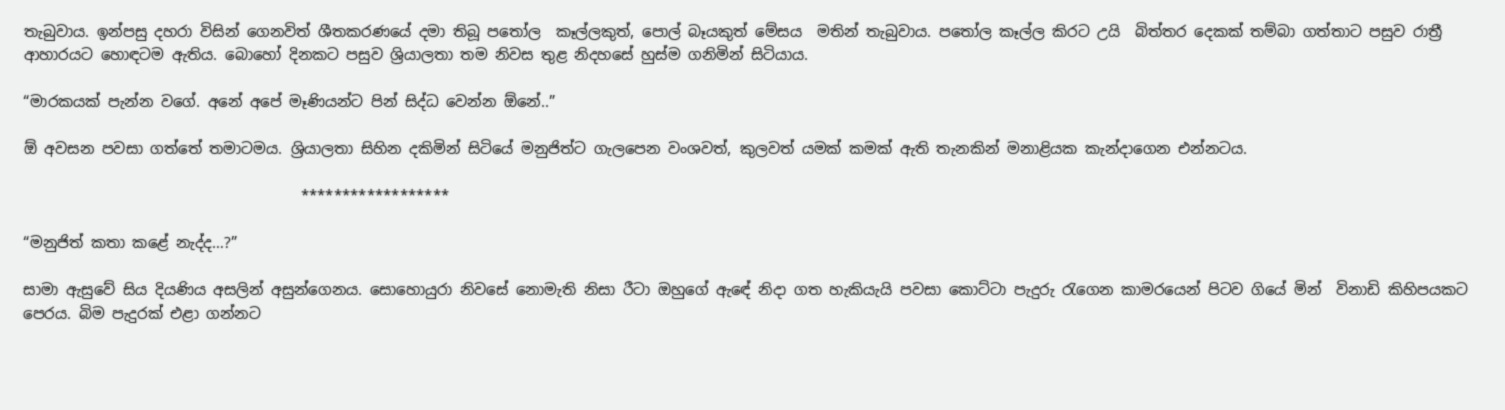තැබුවාය. ඉන්පසු දහරා විසින් ගෙනවිත් ශීතකරණයේ දමා තිබූ පතෝල  කෑල්ලකුත්, පොල් බෑයකුත් මේසය  මතින් තැබුවාය. පතෝල කෑල්ල කිරට උයි  බිත්තර දෙකක් තම්බා ගත්තාට පසුව රාත්‍රී ආහාරයට හොඳටම ඇතිය. බොහෝ දිනකට පසුව ශ්‍රියාලතා තම නිවස තුළ නිදහසේ හුස්ම ගනිමින් සිටියාය.

“මාරකයක් පැන්න වගේ. අනේ අපේ මෑණියන්ට පින් සිද්ධ වෙන්න ඕනේ..”

ඕ අවසන පවසා ගත්තේ තමාටමය. ශ්‍රියාලතා සිහින දකිමින් සිටියේ මනුජිත්ට ගැලපෙන වංශවත්, කුලවත් යමක් කමක් ඇති තැනකින් මනාළියක කැන්දාගෙන එන්නටය.

                                     ******************

“මනුජිත් කතා කළේ නැද්ද…?”

සාමා ඇසුවේ සිය දියණිය අසලින් අසුන්ගෙනය. සොහොයුරා නිවසේ නොමැති නිසා රීටා ඔහුගේ ඇඳේ නිදා ගත හැකියැයි පවසා කොට්ටා පැදුරු රැගෙන කාමරයෙන් පිටව ගියේ මින්  විනාඩි කිහිපයකට පෙරය. බිම පැදුරක් එළා ගන්නට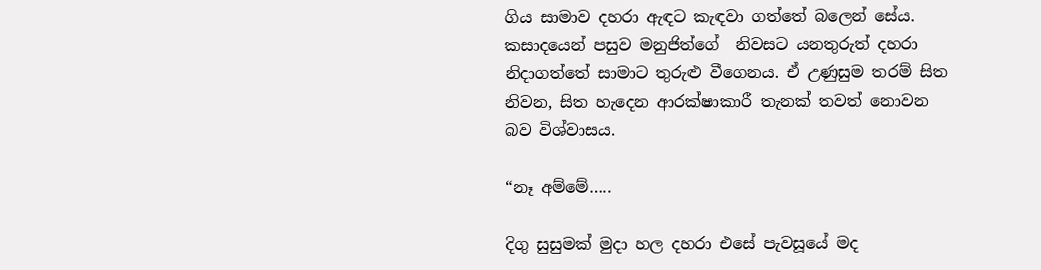ගිය සාමාව දහරා ඇඳට කැඳවා ගත්තේ බලෙන් සේය. කසාදයෙන් පසුව මනුජිත්ගේ  නිවසට යනතුරුත් දහරා නිදාගත්තේ සාමාට තුරුළු වීගෙනය. ඒ උණුසුම තරම් සිත නිවන, සිත හැදෙන ආරක්ෂාකාරී තැනක් තවත් නොවන බව විශ්වාසය.

“නෑ අම්මේ…..

දිගු සුසුමක් මුදා හල දහරා එසේ පැවසූයේ මද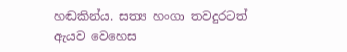හඬකින්ය. සත්‍ය හංගා තවදුරටත් ඇයව වෙහෙස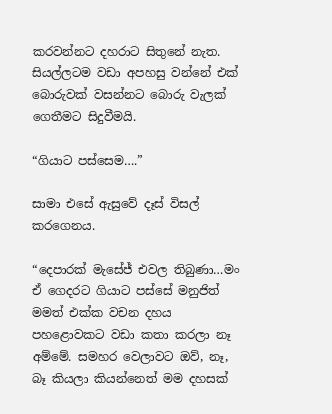කරවන්නට දහරාට සිතුනේ නැත. සියල්ලටම වඩා අපහසු වන්නේ එක් බොරුවක් වසන්නට බොරු වැලක් ගෙතීමට සිදුවීමයි.

“ගියාට පස්සෙම….”

සාමා එසේ ඇසුවේ දෑස් විසල් කරගෙනය.

“දෙපාරක් මැසේජ් එවල තිබුණා…මං ඒ ගෙදරට ගියාට පස්සේ මනුජිත් මමත් එක්ක වචන දහය පහළොවකට වඩා කතා කරලා නෑ අම්මේ. සමහර වෙලාවට ඔව්, නෑ,  බෑ කියලා කියන්නෙත් මම දහසක්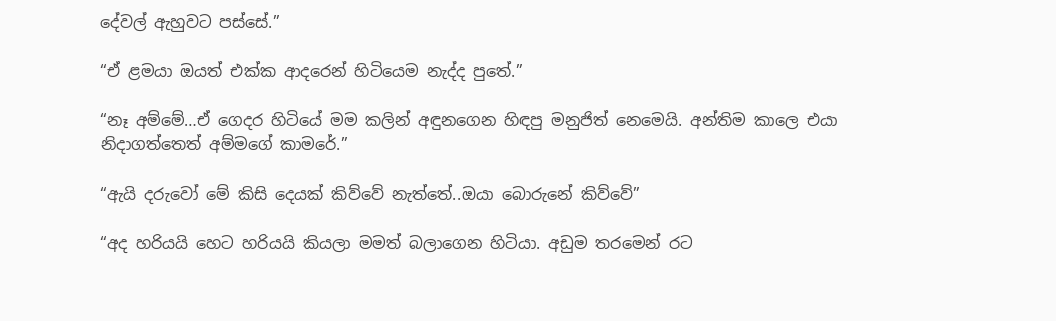දේවල් ඇහුවට පස්සේ.”

“ඒ ළමයා ඔයත් එක්ක ආදරෙන් හිටියෙම නැද්ද පුතේ.”

“නෑ අම්මේ…ඒ ගෙදර හිටියේ මම කලින් අඳුනගෙන හිඳපු මනුජිත් නෙමෙයි. අන්තිම කාලෙ එයා නිදාගත්තෙත් අම්මගේ කාමරේ.”

“ඇයි දරුවෝ මේ කිසි දෙයක් කිව්වේ නැත්තේ..ඔයා බොරුනේ කිව්වේ”

“අද හරියයි හෙට හරියයි කියලා මමත් බලාගෙන හිටියා. අඩුම තරමෙන් රට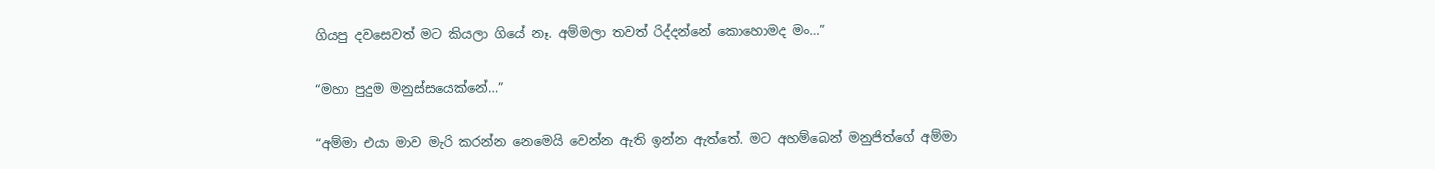ගියපු දවසෙවත් මට කියලා ගියේ නෑ. අම්මලා තවත් රිද්දන්නේ කොහොමද මං…”

“මහා පුදුම මනුස්සයෙක්නේ…”

“අම්මා එයා මාව මැරි කරන්න නෙමෙයි වෙන්න ඇති ඉන්න ඇත්තේ. මට අහම්බෙන් මනුජිත්ගේ අම්මා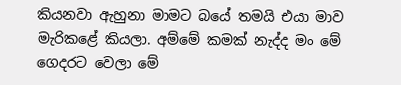කියනවා ඇහුනා මාමට බයේ තමයි එයා මාව මැරිකළේ කියලා. අම්මේ කමක් නැද්ද මං මේ ගෙදරට වෙලා මේ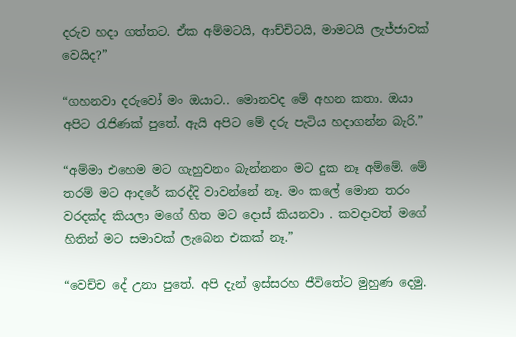දරුව හදා ගත්තට. ඒක අම්මටයි, ආච්චිටයි, මාමටයි ලැජ්ජාවක් වෙයිද?”

“ගහනවා දරුවෝ මං ඔයාට.. මොනවද මේ අහන කතා. ඔයා අපිට රැජිණක් පුතේ. ඇයි අපිට මේ දරු පැටිය හදාගන්න බැරි.”

“අම්මා එහෙම මට ගැහුවනං බැන්නනං මට දුක නෑ අම්මේ. මේ තරම් මට ආදරේ කරද්දි වාවන්නේ නෑ. මං කලේ මොන තරං වරදක්ද කියලා මගේ හිත මට දොස් කියනවා . කවදාවත් මගේ හිතින් මට සමාවක් ලැබෙන එකක් නෑ.”

“වෙච්ච දේ උනා පුතේ. අපි දැන් ඉස්සරහ ජීවිතේට මුහුණ දෙමු.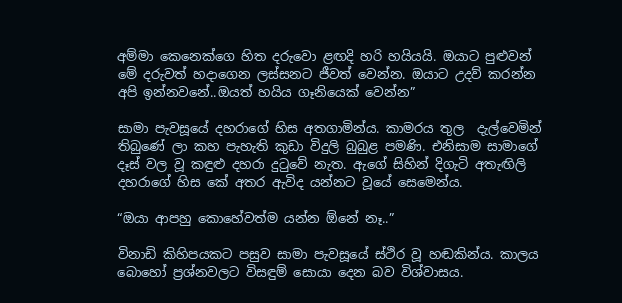අම්මා කෙනෙක්ගෙ හිත දරුවො ළඟදි හරි හයියයි. ඔයාට පුළුවන් මේ දරුවත් හදාගෙන ලස්සනට ජීවත් වෙන්න. ඔයාට උදව් කරන්න අපි ඉන්නවනේ..ඔයත් හයිය ගෑනියෙක් වෙන්න”

සාමා පැවසූයේ දහරාගේ හිස අතගාමින්ය. කාමරය තුල  දැල්වෙමින් තිබුණේ ලා කහ පැහැති කුඩා විදුලි බුබුළ පමණි. එනිසාම සාමාගේ දෑස් වල වූ කඳුළු දහරා දුටුවේ නැත. ඇගේ සිහින් දිගැටි අතැඟිලි දහරාගේ හිස කේ අතර ඇවිද යන්නට වූයේ සෙමෙන්ය.

“ඔයා ආපහු කොහේවත්ම යන්න ඕනේ නෑ..”

විනාඩි කිහිපයකට පසුව සාමා පැවසූයේ ස්ථිර වූ හඬකින්ය. කාලය බොහෝ ප්‍රශ්නවලට විසඳුම් සොයා දෙන බව විශ්වාසය.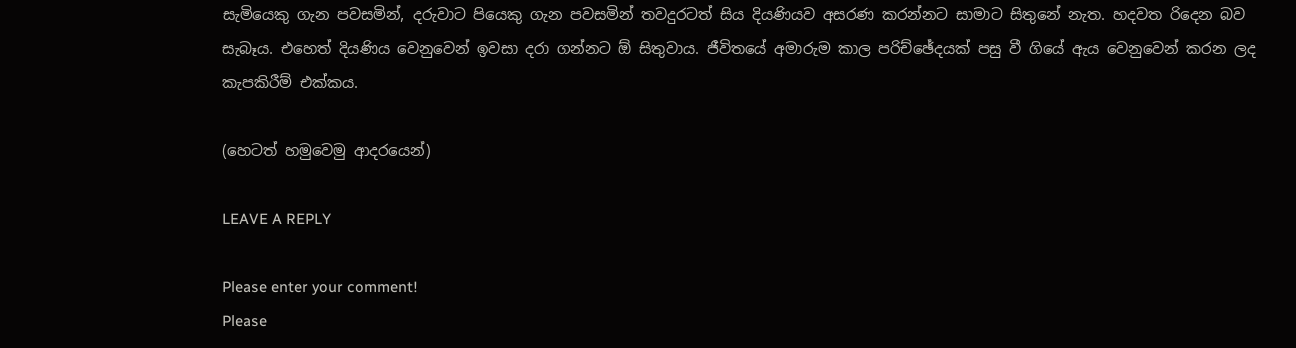සැමියෙකු ගැන පවසමින්, දරුවාට පියෙකු ගැන පවසමින් තවදුරටත් සිය දියණියව අසරණ කරන්නට සාමාට සිතුනේ නැත. හදවත රිදෙන බව සැබෑය. එහෙත් දියණිය වෙනුවෙන් ඉවසා දරා ගන්නට ඕ සිතුවාය. ජීවිතයේ අමාරුම කාල පරිච්ඡේදයක් පසු වී ගියේ ඇය වෙනුවෙන් කරන ලද කැපකිරීම් එක්කය.

(හෙටත් හමුවෙමු ආදරයෙන්)

LEAVE A REPLY

Please enter your comment!
Please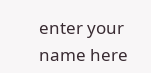enter your name here